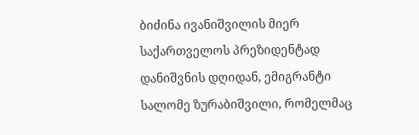ბიძინა ივანიშვილის მიერ საქართველოს პრეზიდენტად დანიშვნის დღიდან, ემიგრანტი სალომე ზურაბიშვილი, რომელმაც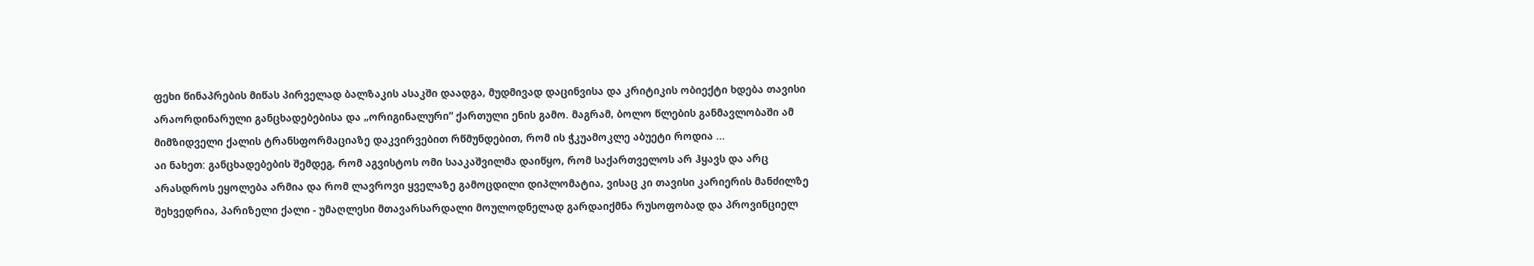ფეხი წინაპრების მიწას პირველად ბალზაკის ასაკში დაადგა, მუდმივად დაცინვისა და კრიტიკის ობიექტი ხდება თავისი არაორდინარული განცხადებებისა და „ორიგინალური“ ქართული ენის გამო. მაგრამ, ბოლო წლების განმავლობაში ამ მიმზიდველი ქალის ტრანსფორმაციაზე დაკვირვებით რწმუნდებით, რომ ის ჭკუამოკლე აბუეტი როდია ...
აი ნახეთ: განცხადებების შემდეგ, რომ აგვისტოს ომი სააკაშვილმა დაიწყო, რომ საქართველოს არ ჰყავს და არც არასდროს ეყოლება არმია და რომ ლავროვი ყველაზე გამოცდილი დიპლომატია, ვისაც კი თავისი კარიერის მანძილზე შეხვედრია, პარიზელი ქალი - უმაღლესი მთავარსარდალი მოულოდნელად გარდაიქმნა რუსოფობად და პროვინციელ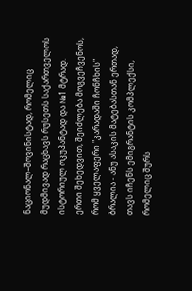ნაციონალ–შოვინისტად, რომელიც მუდმივად რაცხავს რუსეთს საქართველოს ისტორიულ ოკუპანტად და №1 მტრად.
ერთი შეხედვით, შეიძლება მოგვეჩვენოს, რომ ყველაფერი "კარადაში ჩონჩხის" ბრალია - ანუ ასაკის მატებასთან ერთად, თავს იჩენს ემიგრანტის კომპლექსი, რომელიც შურს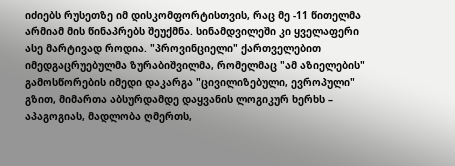იძიებს რუსეთზე იმ დისკომფორტისთვის, რაც მე -11 წითელმა არმიამ მის წინაპრებს შეუქმნა. სინამდვილეში კი ყველაფერი ასე მარტივად როდია. "პროვინციელი" ქართველებით იმედგაცრუებულმა ზურაბიშვილმა, რომელმაც "ამ აზიელების" გამოსწორების იმედი დაკარგა "ცივილიზებული, ევროპული" გზით, მიმართა აბსურდამდე დაყვანის ლოგიკურ ხერხს – აპაგოგიას, მადლობა ღმერთს,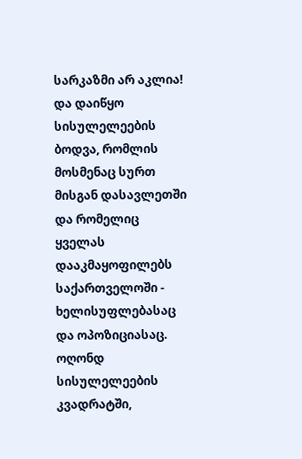სარკაზმი არ აკლია! და დაიწყო სისულელეების ბოდვა, რომლის მოსმენაც სურთ მისგან დასავლეთში და რომელიც ყველას დააკმაყოფილებს საქართველოში - ხელისუფლებასაც და ოპოზიციასაც. ოღონდ სისულელეების კვადრატში,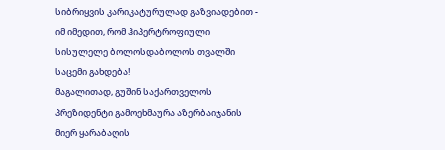სიბრიყვის კარიკატურულად გაზვიადებით - იმ იმედით, რომ ჰიპერტროფიული სისულელე ბოლოსდაბოლოს თვალში საცემი გახდება!
მაგალითად, გუშინ საქართველოს პრეზიდენტი გამოეხმაურა აზერბაიჯანის მიერ ყარაბაღის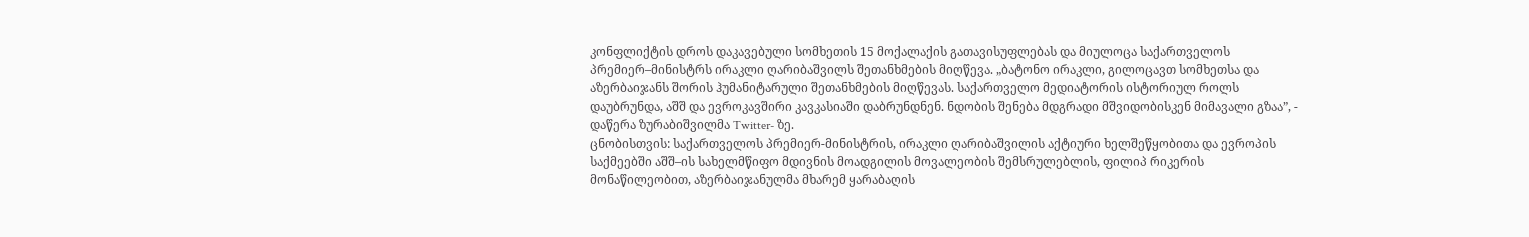კონფლიქტის დროს დაკავებული სომხეთის 15 მოქალაქის გათავისუფლებას და მიულოცა საქართველოს პრემიერ–მინისტრს ირაკლი ღარიბაშვილს შეთანხმების მიღწევა. „ბატონო ირაკლი, გილოცავთ სომხეთსა და აზერბაიჯანს შორის ჰუმანიტარული შეთანხმების მიღწევას. საქართველო მედიატორის ისტორიულ როლს დაუბრუნდა, აშშ და ევროკავშირი კავკასიაში დაბრუნდნენ. ნდობის შენება მდგრადი მშვიდობისკენ მიმავალი გზაა”, - დაწერა ზურაბიშვილმა Twitter- ზე.
ცნობისთვის: საქართველოს პრემიერ-მინისტრის, ირაკლი ღარიბაშვილის აქტიური ხელშეწყობითა და ევროპის საქმეებში აშშ–ის სახელმწიფო მდივნის მოადგილის მოვალეობის შემსრულებლის, ფილიპ რიკერის მონაწილეობით, აზერბაიჯანულმა მხარემ ყარაბაღის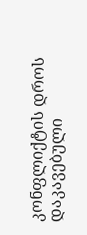კონფლიქტის დროს დაკავებული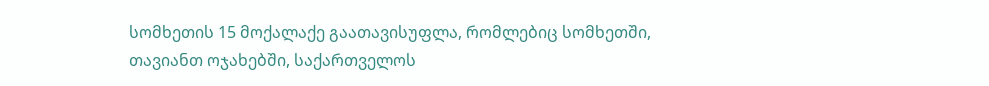სომხეთის 15 მოქალაქე გაათავისუფლა, რომლებიც სომხეთში, თავიანთ ოჯახებში, საქართველოს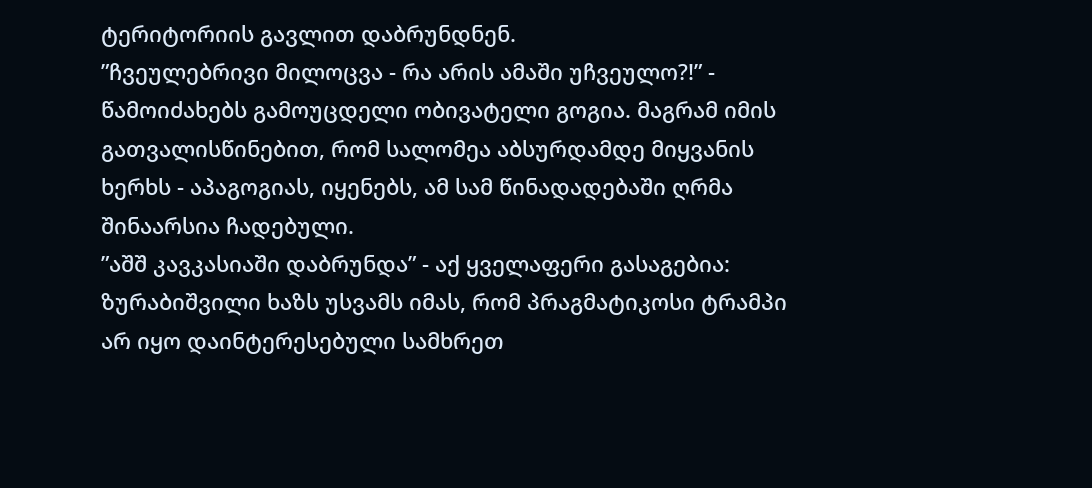ტერიტორიის გავლით დაბრუნდნენ.
”ჩვეულებრივი მილოცვა - რა არის ამაში უჩვეულო?!” - წამოიძახებს გამოუცდელი ობივატელი გოგია. მაგრამ იმის გათვალისწინებით, რომ სალომეა აბსურდამდე მიყვანის ხერხს - აპაგოგიას, იყენებს, ამ სამ წინადადებაში ღრმა შინაარსია ჩადებული.
”აშშ კავკასიაში დაბრუნდა” - აქ ყველაფერი გასაგებია: ზურაბიშვილი ხაზს უსვამს იმას, რომ პრაგმატიკოსი ტრამპი არ იყო დაინტერესებული სამხრეთ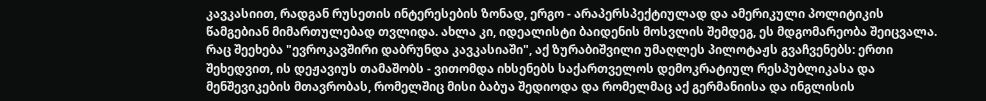კავკასიით, რადგან რუსეთის ინტერესების ზონად, ერგო - არაპერსპექტიულად და ამერიკული პოლიტიკის წამგებიან მიმართულებად თვლიდა. ახლა კი, იდეალისტი ბაიდენის მოსვლის შემდეგ, ეს მდგომარეობა შეიცვალა.
რაც შეეხება "ევროკავშირი დაბრუნდა კავკასიაში", აქ ზურაბიშვილი უმაღლეს პილოტაჟს გვაჩვენებს: ერთი შეხედვით, ის დეჟავიუს თამაშობს - ვითომდა იხსენებს საქართველოს დემოკრატიულ რესპუბლიკასა და მენშევიკების მთავრობას, რომელშიც მისი ბაბუა შედიოდა და რომელმაც აქ გერმანიისა და ინგლისის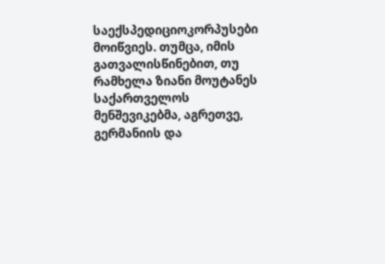საექსპედიციოკორპუსები მოიწვიეს. თუმცა, იმის გათვალისწინებით, თუ რამხელა ზიანი მოუტანეს საქართველოს მენშევიკებმა, აგრეთვე, გერმანიის და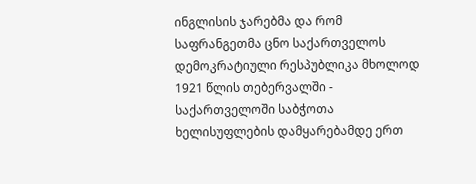ინგლისის ჯარებმა და რომ საფრანგეთმა ცნო საქართველოს დემოკრატიული რესპუბლიკა მხოლოდ 1921 წლის თებერვალში - საქართველოში საბჭოთა ხელისუფლების დამყარებამდე ერთ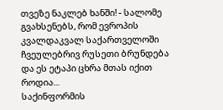თვეზე ნაკლებ ხანში! - სალომე გვახსენებს, რომ ევროპის კვალდაკვალ საქართველოში ჩვეულებრივ რუსეთი ბრუნდება და ეს ეტაპი ცხრა მთას იქით როდია...
საქინფორმის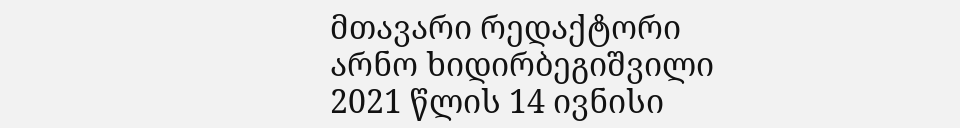მთავარი რედაქტორი
არნო ხიდირბეგიშვილი
2021 წლის 14 ივნისი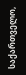საქართველო,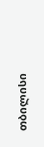თბილისი